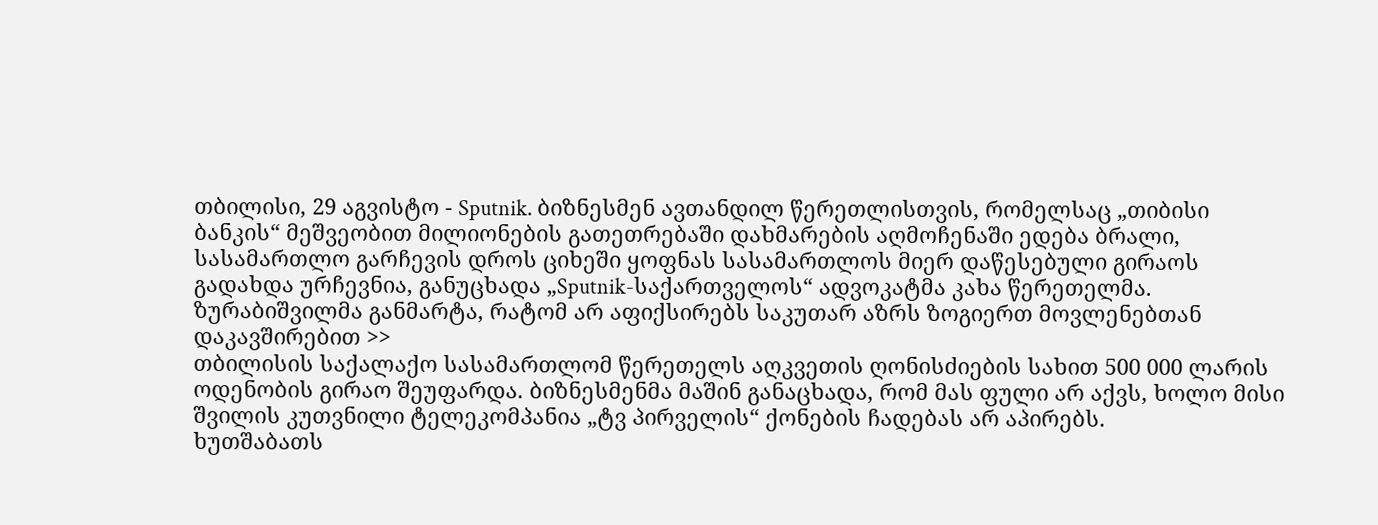თბილისი, 29 აგვისტო - Sputnik. ბიზნესმენ ავთანდილ წერეთლისთვის, რომელსაც „თიბისი ბანკის“ მეშვეობით მილიონების გათეთრებაში დახმარების აღმოჩენაში ედება ბრალი, სასამართლო გარჩევის დროს ციხეში ყოფნას სასამართლოს მიერ დაწესებული გირაოს გადახდა ურჩევნია, განუცხადა „Sputnik-საქართველოს“ ადვოკატმა კახა წერეთელმა.
ზურაბიშვილმა განმარტა, რატომ არ აფიქსირებს საკუთარ აზრს ზოგიერთ მოვლენებთან დაკავშირებით >>
თბილისის საქალაქო სასამართლომ წერეთელს აღკვეთის ღონისძიების სახით 500 000 ლარის ოდენობის გირაო შეუფარდა. ბიზნესმენმა მაშინ განაცხადა, რომ მას ფული არ აქვს, ხოლო მისი შვილის კუთვნილი ტელეკომპანია „ტვ პირველის“ ქონების ჩადებას არ აპირებს.
ხუთშაბათს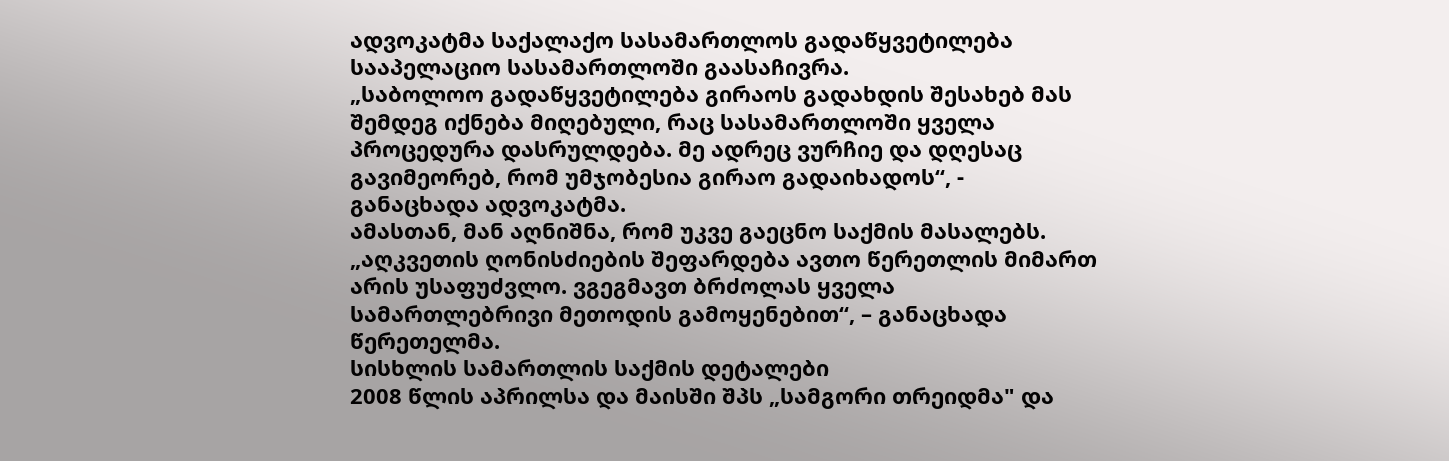ადვოკატმა საქალაქო სასამართლოს გადაწყვეტილება სააპელაციო სასამართლოში გაასაჩივრა.
„საბოლოო გადაწყვეტილება გირაოს გადახდის შესახებ მას შემდეგ იქნება მიღებული, რაც სასამართლოში ყველა პროცედურა დასრულდება. მე ადრეც ვურჩიე და დღესაც გავიმეორებ, რომ უმჯობესია გირაო გადაიხადოს“, - განაცხადა ადვოკატმა.
ამასთან, მან აღნიშნა, რომ უკვე გაეცნო საქმის მასალებს.
„აღკვეთის ღონისძიების შეფარდება ავთო წერეთლის მიმართ არის უსაფუძვლო. ვგეგმავთ ბრძოლას ყველა სამართლებრივი მეთოდის გამოყენებით“, – განაცხადა წერეთელმა.
სისხლის სამართლის საქმის დეტალები
2008 წლის აპრილსა და მაისში შპს „სამგორი თრეიდმა" და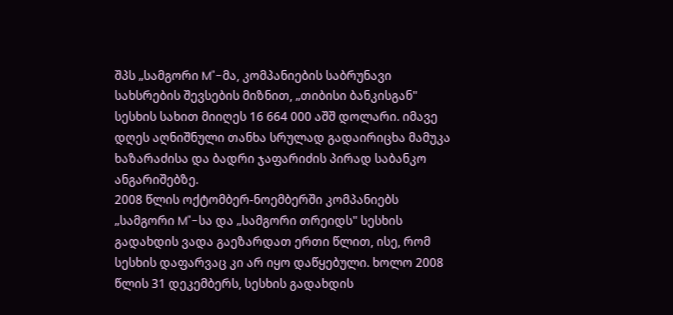შპს „სამგორი M"-მა, კომპანიების საბრუნავი სახსრების შევსების მიზნით, „თიბისი ბანკისგან" სესხის სახით მიიღეს 16 664 000 აშშ დოლარი. იმავე დღეს აღნიშნული თანხა სრულად გადაირიცხა მამუკა ხაზარაძისა და ბადრი ჯაფარიძის პირად საბანკო ანგარიშებზე.
2008 წლის ოქტომბერ-ნოემბერში კომპანიებს „სამგორი M"-სა და „სამგორი თრეიდს" სესხის გადახდის ვადა გაეზარდათ ერთი წლით, ისე, რომ სესხის დაფარვაც კი არ იყო დაწყებული. ხოლო 2008 წლის 31 დეკემბერს, სესხის გადახდის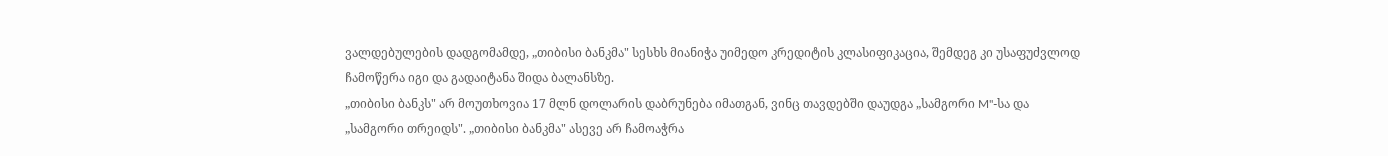ვალდებულების დადგომამდე, „თიბისი ბანკმა" სესხს მიანიჭა უიმედო კრედიტის კლასიფიკაცია, შემდეგ კი უსაფუძვლოდ ჩამოწერა იგი და გადაიტანა შიდა ბალანსზე.
„თიბისი ბანკს" არ მოუთხოვია 17 მლნ დოლარის დაბრუნება იმათგან, ვინც თავდებში დაუდგა „სამგორი M"-სა და „სამგორი თრეიდს". „თიბისი ბანკმა" ასევე არ ჩამოაჭრა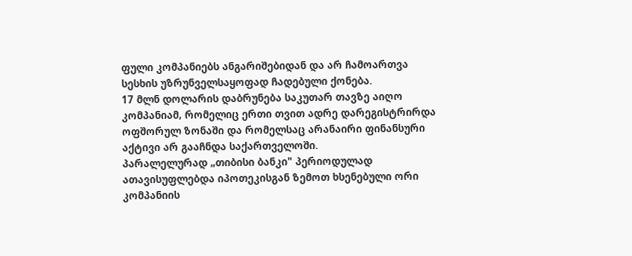ფული კომპანიებს ანგარიშებიდან და არ ჩამოართვა სესხის უზრუნველსაყოფად ჩადებული ქონება.
17 მლნ დოლარის დაბრუნება საკუთარ თავზე აიღო კომპანიამ, რომელიც ერთი თვით ადრე დარეგისტრირდა ოფშორულ ზონაში და რომელსაც არანაირი ფინანსური აქტივი არ გააჩნდა საქართველოში.
პარალელურად „თიბისი ბანკი" პერიოდულად ათავისუფლებდა იპოთეკისგან ზემოთ ხსენებული ორი კომპანიის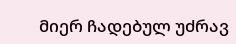მიერ ჩადებულ უძრავ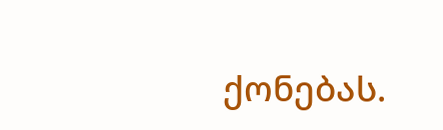ქონებას.